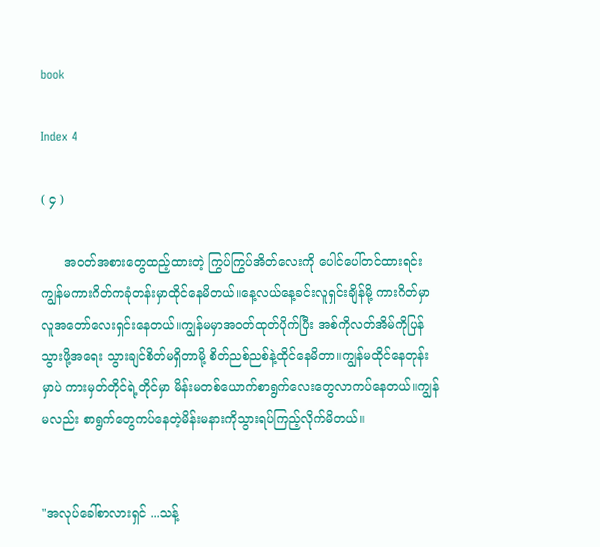book

Index 4

( ၄ )

      အဝတ်အစားတွေထည့်ထားတဲ့ ကြွပ်ကြွပ်အိတ်လေးကို ပေါင်ပေါ်တင်ထားရင်း ကျွန်မကားဂိတ်ကခုံတန်းမှာထိုင်နေမိတယ်။နေ့လယ်နေ့ခင်းလူရှင်းချိန်မို့ ကားဂိတ်မှာလူအတော်လေးရှင်းနေတယ်။ကျွန်မမှာအဝတ်ထုတ်ပိုက်ပြီး အစ်ကိုလတ်အိမ်ကိုပြန်သွားဖို့အရေး သွားချင်စိတ်မရှိတာမို့ စိတ်ညစ်ညစ်နဲ့ထိုင်နေမိတာ။ကျွန်မထိုင်နေတုန်းမှာပဲ ကားမှတ်တိုင်ရဲ့တိုင်မှာ မိန်းမတစ်ယောက်စာရွက်လေးတွေလာကပ်နေတယ်။ကျွန်မလည်း စာရွက်တွေကပ်နေတဲ့မိန်းမနားကိုသွားရပ်ကြည့်လိုက်မိတယ်။


"အလုပ်ခေါ်စာလားရှင် ...သန့်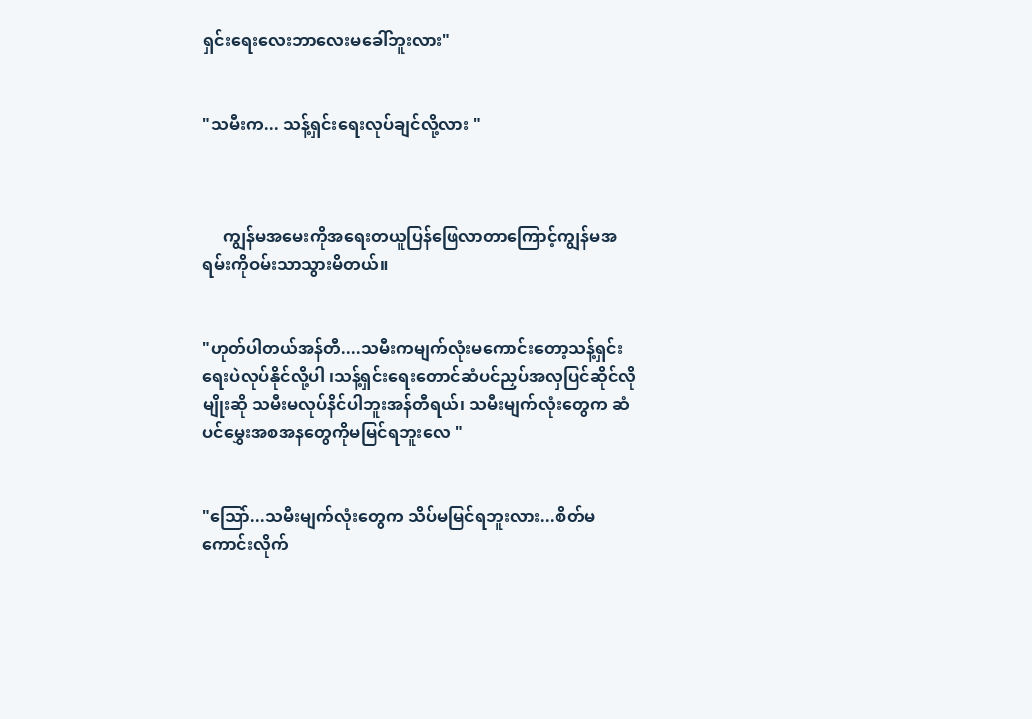ရှင်းရေးလေးဘာလေးမခေါ်ဘူးလား"


"သမီးက... သန့်ရှင်းရေးလုပ်ချင်လို့လား "



     ကျွန်မအမေးကိုအရေးတယူပြန်ဖြေလာတာကြောင့်ကျွန်မအရမ်းကိုဝမ်းသာသွားမိတယ်။


"ဟုတ်ပါတယ်အန်တီ....သမီးကမျက်လုံးမကောင်းတော့သန့်ရှင်းရေးပဲလုပ်နိုင်လို့ပါ ၊သန့်ရှင်းရေးတောင်ဆံပင်ညှပ်အလှပြင်ဆိုင်လိုမျိုးဆို သမီးမလုပ်နိင်ပါဘူးအန်တီရယ်၊ သမီးမျက်လုံးတွေက ဆံပင်မွှေးအစအနတွေကိုမမြင်ရဘူးလေ "


"သြော်...သမီးမျက်လုံးတွေက သိပ်မမြင်ရဘူးလား...စိတ်မကောင်းလိုက်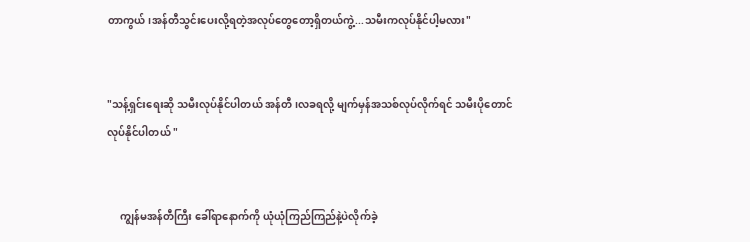တာကွယ်၊အန်တီသွင်းပေးလို့ရတဲ့အလုပ်တွေတော့ရှိတယ်ကွဲ့...သမီးကလုပ်နိုင်ပါ့မလား"


"သန့်ရှင်းရေးဆို သမီးလုပ်နိုင်ပါတယ် အန်တီ၊လခရလို့ မျက်မှန်အသစ်လုပ်လိုက်ရင် သမီးပိုတောင်လုပ်နိုင်ပါတယ် "


     ကျွန်မအန်တီကြီး ခေါ်ရာနောက်ကို ယုံယုံကြည်ကြည်နဲ့ပဲလိုက်ခဲ့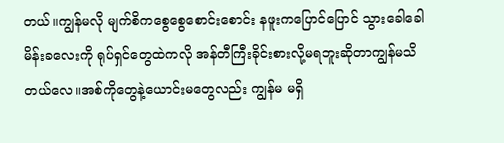တယ်။ကျွန်မလို မျက်စိကစွေစွေစောင်းစောင်း နဖူးကပြောင်ပြောင် သွားခေါခေါမိန်းခလေးကို ရုပ်ရှင်တွေထဲကလို အန်တီကြီးခိုင်းစားလို့မရဘူးဆိုတာကျွန်မသိတယ်လေ။အစ်ကိုတွေနဲ့ယောင်းမတွေလည်း ကျွန်မ မရှိ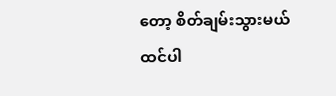တော့ စိတ်ချမ်းသွားမယ်ထင်ပါ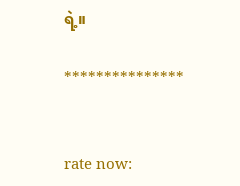ရဲ့။

***************


rate now: